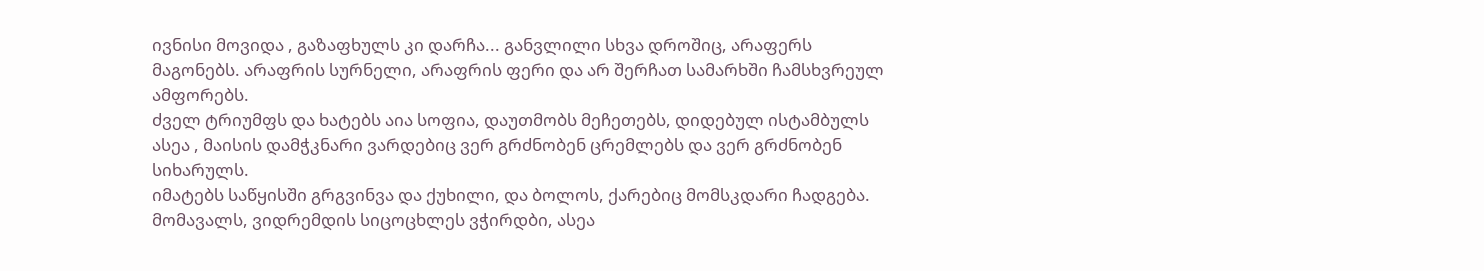ივნისი მოვიდა , გაზაფხულს კი დარჩა... განვლილი სხვა დროშიც, არაფერს მაგონებს. არაფრის სურნელი, არაფრის ფერი და არ შერჩათ სამარხში ჩამსხვრეულ ამფორებს.
ძველ ტრიუმფს და ხატებს აია სოფია, დაუთმობს მეჩეთებს, დიდებულ ისტამბულს ასეა , მაისის დამჭკნარი ვარდებიც ვერ გრძნობენ ცრემლებს და ვერ გრძნობენ სიხარულს.
იმატებს საწყისში გრგვინვა და ქუხილი, და ბოლოს, ქარებიც მომსკდარი ჩადგება. მომავალს, ვიდრემდის სიცოცხლეს ვჭირდბი, ასეა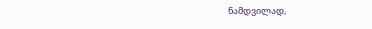ნამდვილად,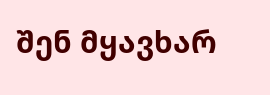შენ მყავხარ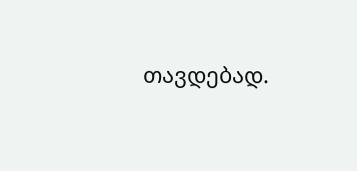თავდებად.